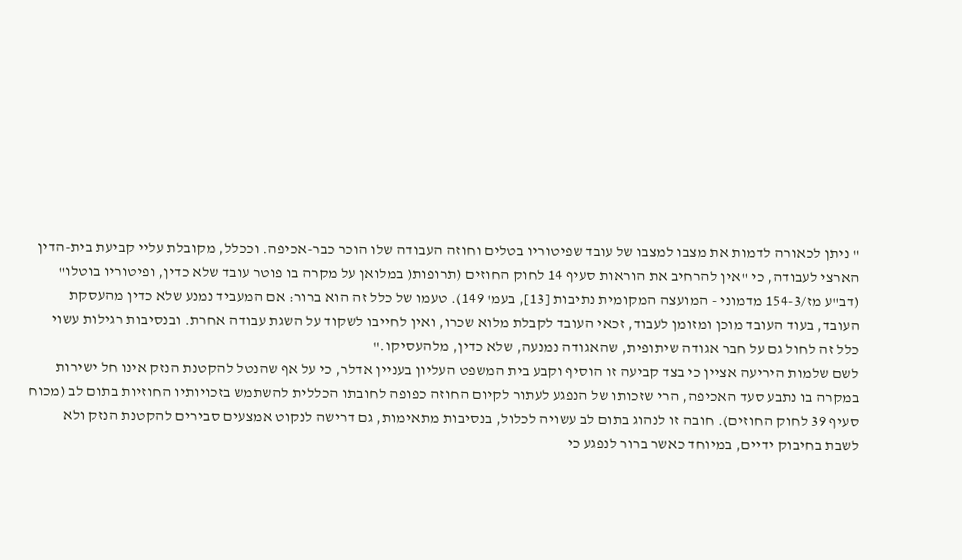" ניתן לכאורה לדמות את מצבו למצבו של עובד שפיטוריו בטלים וחוזה העבודה שלו הוכר כבר-אכיפה. וככלל, מקובלת עליי קביעת בית-הדין הארצי לעבודה, כי "אין להרחיב את הוראות סעיף 14 לחוק החוזים (תרופות( במלואן על מקרה בו פוטר עובד שלא כדין, ופיטוריו בוטלו" (דב"ע מז/154-3 מדמוני - המועצה המקומית נתיבות [13], בעמ' 149). טעמו של כלל זה הוא ברור: אם המעביד נמנע שלא כדין מהעסקת העובד, בעוד העובד מוכן ומזומן לעבוד, זכאי העובד לקבלת מלוא שכרו, ואין לחייבו לשקוד על השגת עבודה אחרת. ובנסיבות רגילות עשוי כלל זה לחול גם על חבר אגודה שיתופית, שהאגודה נמנעה, שלא כדין, מלהעסיקו."
לשם שלמות היריעה אציין כי בצד קביעה זו הוסיף וקבע בית המשפט העליון בעניין אדלר, כי על אף שהנטל להקטנת הנזק אינו חל ישירות במקרה בו נתבע סעד האכיפה, הרי שזכותו של הנפגע לעתור לקיום החוזה כפופה לחובתו הכללית להשתמש בזכויותיו החוזיות בתום לב (מכוח סעיף 39 לחוק החוזים). חובה זו לנהוג בתום לב עשויה לכלול, בנסיבות מתאימות, גם דרישה לנקוט אמצעים סבירים להקטנת הנזק ולא לשבת בחיבוק ידיים, במיוחד כאשר ברור לנפגע כי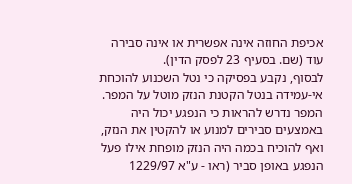אכיפת החוזה אינה אפשרית או אינה סבירה עוד (שם. בסעיף 23 לפסק הדין).
לבסוף, נקבע בפסיקה כי נטל השכנוע להוכחת אי-עמידה בנטל הקטנת הנזק מוטל על המפר. המפר נדרש להראות כי הנפגע יכול היה באמצעים סבירים למנוע או להקטין את הנזק, ואף להוכיח בכמה היה הנזק מופחת אילו פעל הנפגע באופן סביר (ראו - ע"א 1229/97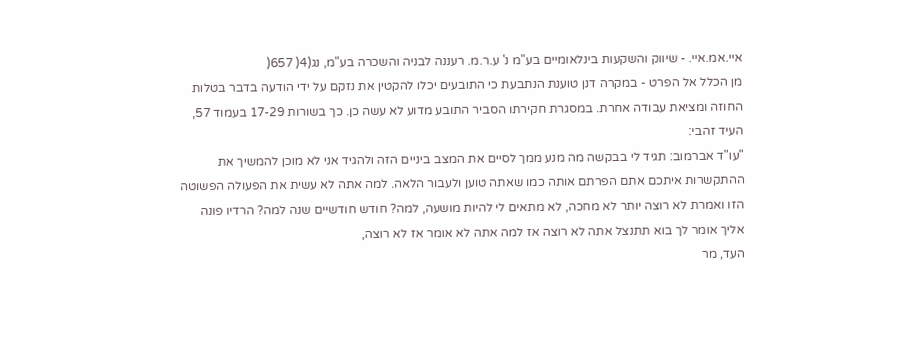איי.אמ.איי. - שיווק והשקעות בינלאומיים בע"מ נ' ע.ר.מ. רעננה לבניה והשכרה בע"מ, נג(4( 657(
מן הכלל אל הפרט - במקרה דנן טוענת הנתבעת כי התובעים יכלו להקטין את נזקם על ידי הודעה בדבר בטלות החוזה ומציאת עבודה אחרת. במסגרת חקירתו הסביר התובע מדוע לא עשה כן. כך בשורות 17-29 בעמוד 57, העיד זהבי:
"עו"ד אברמוב: תגיד לי בבקשה מה מנע ממך לסיים את המצב ביניים הזה ולהגיד אני לא מוכן להמשיך את ההתקשרות איתכם אתם הפרתם אותה כמו שאתה טוען ולעבור הלאה. למה אתה לא עשית את הפעולה הפשוטה הזו ואמרת לא רוצה יותר לא מחכה, לא מתאים לי להיות מושעה, למה? חודש חודשיים שנה למה? הרדיו פונה אליך אומר לך בוא תתנצל אתה לא רוצה אז למה אתה לא אומר אז לא רוצה,
העד, מר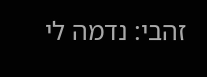זהבי: נדמה לי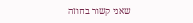שאני קשור בחוזה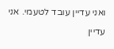ואני עדיין עובד לטעמי. אני עדיין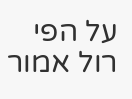על הפי רול אמור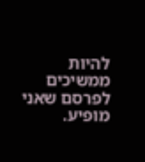להיות ממשיכים לפרסם שאני מופיע.